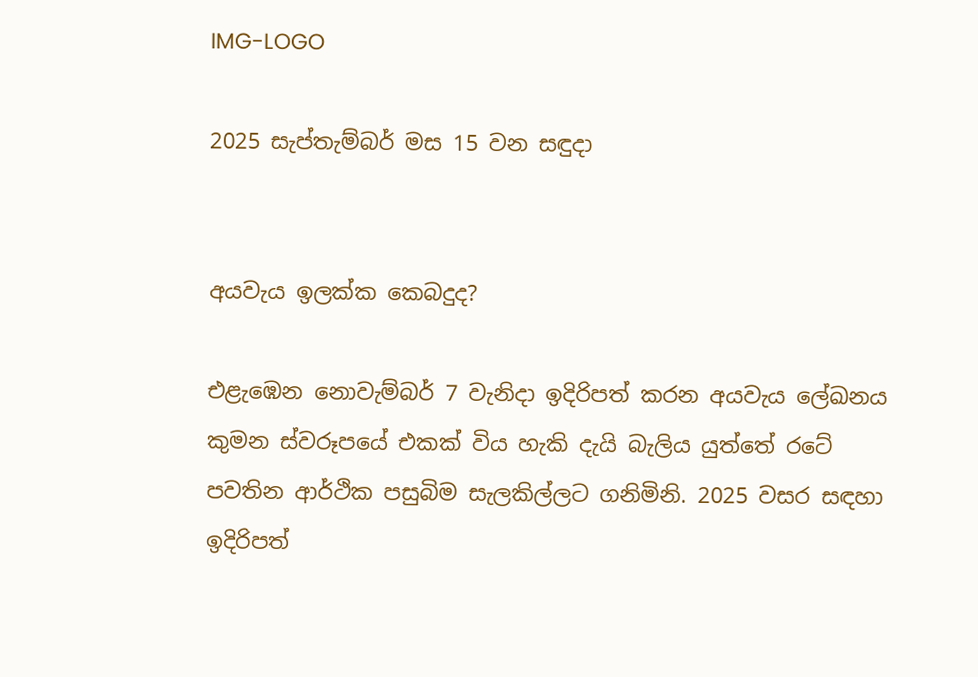IMG-LOGO

2025 සැප්තැම්බර් මස 15 වන සඳුදා


අයවැය ඉලක්ක කෙබදුද?

එළැඹෙන නොවැම්බර් 7 වැනිදා ඉදිරිපත් කරන අයවැය ලේඛනය කුමන ස්වරූපයේ එකක් විය හැකි දැයි බැලිය යුත්තේ රටේ පවතින ආර්ථික පසුබිම සැලකිල්ලට ගනිමිනි. 2025 වසර සඳහා ඉදිරිපත්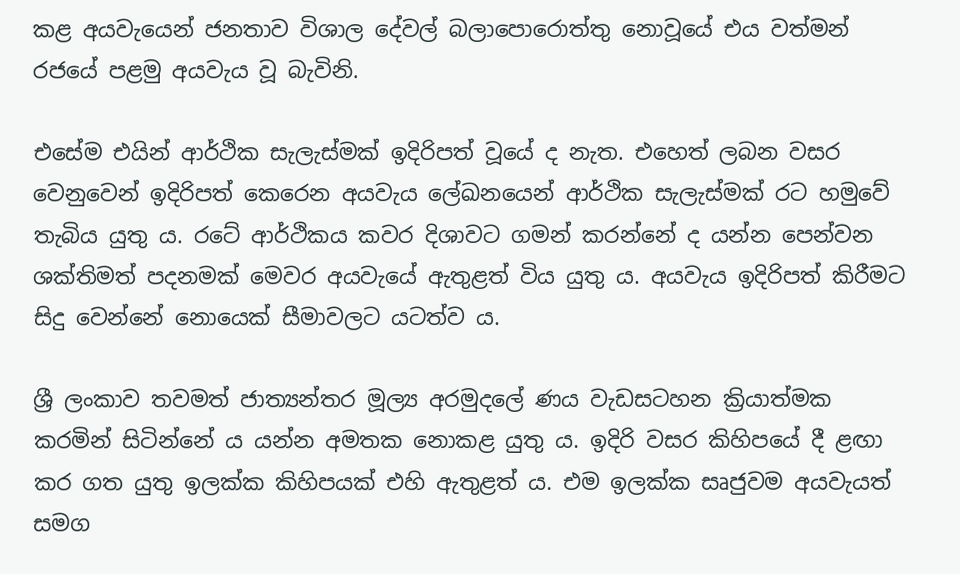කළ අයවැයෙන් ජනතාව විශාල දේවල් බලාපොරොත්තු නොවූයේ එය වත්මන් රජයේ පළමු අයවැය වූ බැවිනි.

එසේම එයින් ආර්ථික සැලැස්මක් ඉදිරිපත් වූයේ ද නැත. එහෙත් ලබන වසර වෙනුවෙන් ඉදිරිපත් කෙරෙන අයවැය ලේඛනයෙන් ආර්ථික සැලැස්මක් රට හමුවේ තැබිය යුතු ය. රටේ ආර්ථිකය කවර දිශාවට ගමන් කරන්නේ ද යන්න පෙන්වන ශක්තිමත් පදනමක් මෙවර අයවැයේ ඇතුළත් විය යුතු ය. අයවැය ඉදිරිපත් කිරීමට සිදු වෙන්නේ නොයෙක් සීමාවලට යටත්ව ය.

ශ්‍රී ලංකාව තවමත් ජාත්‍යන්තර මූල්‍ය අරමුදලේ ණය වැඩසටහන ක්‍රියාත්මක කරමින් සිටින්නේ ය යන්න අමතක නොකළ යුතු ය. ඉදිරි වසර කිහිපයේ දී ළඟා කර ගත යුතු ඉලක්ක කිහිපයක් එහි ඇතුළත් ය. එම ඉලක්ක සෘජුවම අයවැයත් සමග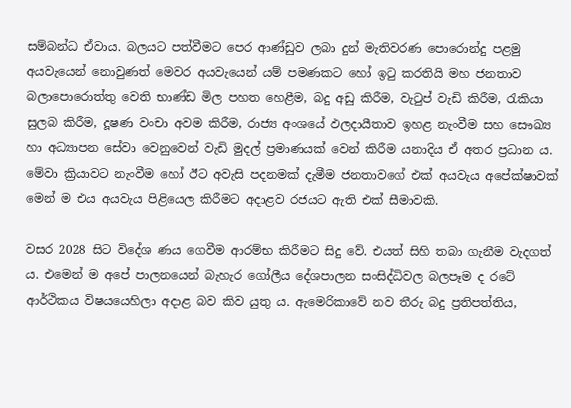සම්බන්ධ ඒවාය. බලයට පත්වීමට පෙර ආණ්ඩුව ලබා දුන් මැතිවරණ පොරොන්දු පළමු අයවැයෙන් නොවුණත් මෙවර අයවැයෙන් යම් පමණකට හෝ ඉටු කරතියි මහ ජනතාව බලාපොරොත්තු වෙති භාණ්ඩ මිල පහත හෙළීම, බදු අඩු කිරීම, වැටුප් වැඩි කිරීම, රැකියා සුලබ කිරීම, දූෂණ වංචා අවම කිරීම, රාජ්‍ය අංශයේ ඵලදායීතාව ඉහළ නැංවීම සහ සෞඛ්‍ය හා අධ්‍යාපන සේවා වෙනුවෙන් වැඩි මුදල් ප්‍රමාණයක් වෙන් කිරීම යනාදිය ඒ අතර ප්‍රධාන ය. මේවා ක්‍රියාවට නැංවීම හෝ ඊට අවැසි පදනමක් දැමීම ජනතාවගේ එක් අයවැය අපේක්ෂාවක් මෙන් ම එය අයවැය පිළියෙල කිරීමට අදාළව රජයට ඇති එක් සීමාවකි.

වසර 2028 සිට විදේශ ණය ගෙවීම ආරම්භ කිරීමට සිදු වේ. එයත් සිහි තබා ගැනීම වැදගත් ය. එමෙන් ම අපේ පාලනයෙන් බැහැර ගෝලීය දේශපාලන සංසිද්ධිවල බලපෑම ද රටේ ආර්ථිකය විෂයයෙහිලා අදාළ බව කිව යුතු ය. ඇමෙරිකාවේ නව තීරු බදු ප්‍රතිපත්තිය,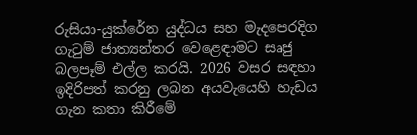රුසියා-යුක්රේන යුද්ධය සහ මැදපෙරදිග ගැටුම් ජාත්‍යන්තර වෙළෙඳාමට සෘජු බලපෑම් එල්ල කරයි. 2026 වසර සඳහා ඉදිරිපත් කරනු ලබන අයවැයෙහි හැඩය ගැන කතා කිරීමේ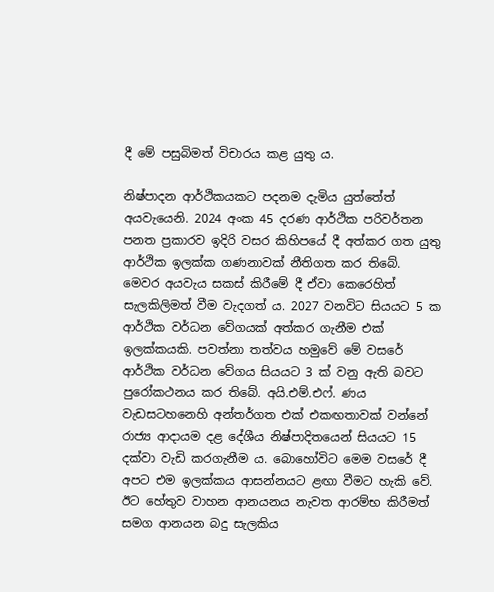දී මේ පසුබිමත් විචාරය කළ යුතු ය.

නිෂ්පාදන ආර්ථිකයකට පදනම දැමිය යුත්තේත් අයවැයෙනි. 2024 අංක 45 දරණ ආර්ථික පරිවර්තන පනත ප්‍රකාරව ඉදිරි වසර කිහිපයේ දී අත්කර ගත යුතු ආර්ථික ඉලක්ක ගණනාවක් නීතිගත කර තිබේ. මෙවර අයවැය සකස් කිරීමේ දී ඒවා කෙරෙහිත් සැලකිලිමත් වීම වැදගත් ය. 2027 වනවිට සියයට 5 ක ආර්ථික වර්ධන වේගයක් අත්කර ගැනීම එක් ඉලක්කයකි. පවත්නා තත්වය හමුවේ මේ වසරේ ආර්ථික වර්ධන වේගය සියයට 3 ක් වනු ඇති බවට පුරෝකථනය කර තිබේ. අයි.එම්.එෆ්. ණය වැඩසටහනෙහි අන්තර්ගත එක් එකඟතාවක් වන්නේ රාජ්‍ය ආදායම දළ දේශීය නිෂ්පාදිතයෙන් සියයට 15 දක්වා වැඩි කරගැනීම ය. බොහෝවිට මෙම වසරේ දී අපට එම ඉලක්කය ආසන්නයට ළඟා වීමට හැකි වේ. ඊට හේතුව වාහන ආනයනය නැවත ආරම්භ කිරීමත් සමග ආනයන බදු සැලකිය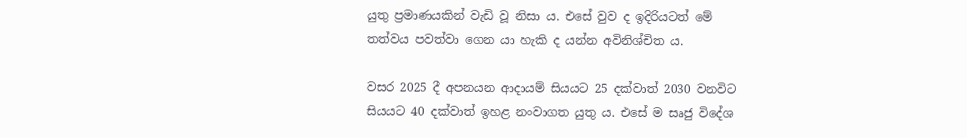යුතු ප්‍රමාණයකින් වැඩි වූ නිසා ය. එසේ වුව ද ඉදිරියටත් මේ තත්වය පවත්වා ගෙන යා හැකි ද යන්න අවිනිශ්චිත ය.

වසර 2025 දී අපනයන ආදායම් සියයට 25 දක්වාත් 2030 වනවිට සියයට 40 දක්වාත් ඉහළ නංවාගත යුතු ය. එසේ ම සෘජු විදේශ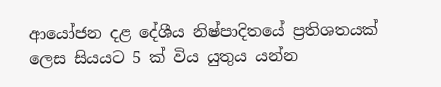ආයෝජන දළ දේශීය නිෂ්පාදිතයේ ප්‍රතිශතයක් ලෙස සියයට 5 ක් විය යුතුය යන්න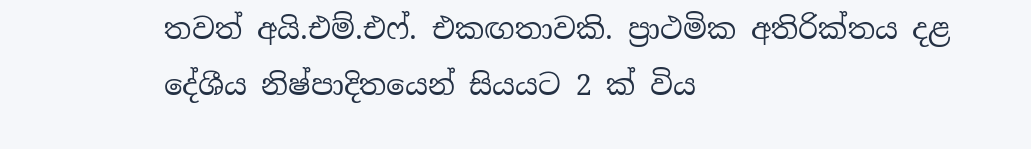තවත් අයි.එම්.එෆ්. එකඟතාවකි. ප්‍රාථමික අතිරික්තය දළ දේශීය නිෂ්පාදිතයෙන් සියයට 2 ක් විය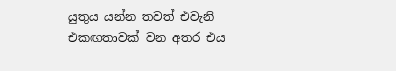යුතුය යන්න තවත් එවැනි එකඟතාවක් වන අතර එය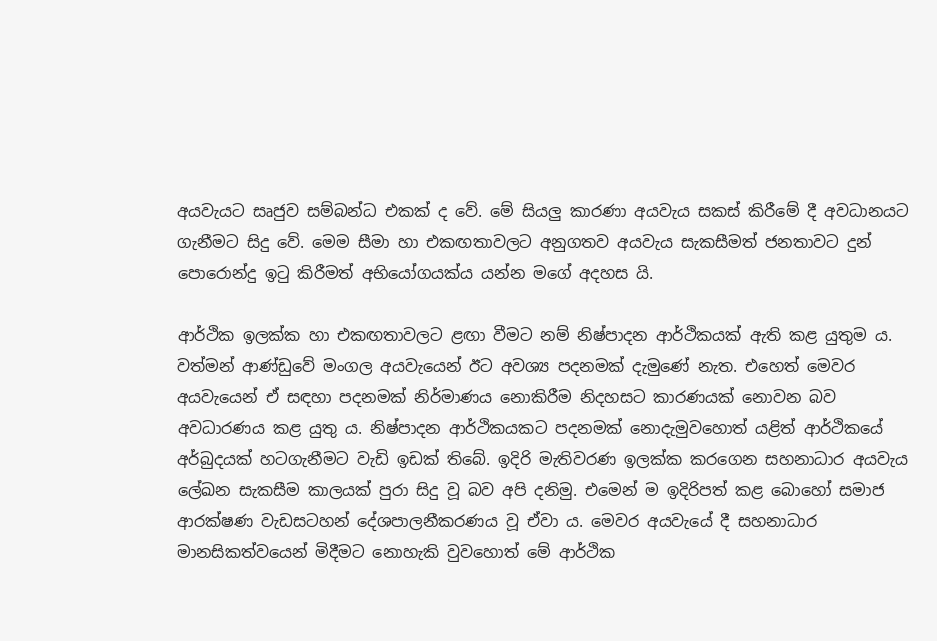අයවැයට සෘජුව සම්බන්ධ එකක් ද වේ. මේ සියලු‍ කාරණා අයවැය සකස් කිරීමේ දී අවධානයට ගැනීමට සිදු වේ. මෙම සීමා හා එකඟතාවලට අනුගතව අයවැය සැකසීමත් ජනතාවට දුන් පොරොන්දු ඉටු කිරීමත් අභියෝගයක්ය යන්න මගේ අදහස යි.

ආර්ථික ඉලක්ක හා එකඟතාවලට ළඟා වීමට නම් නිෂ්පාදන ආර්ථිකයක් ඇති කළ යුතුම ය. වත්මන් ආණ්ඩුවේ මංගල අයවැයෙන් ඊට අවශ්‍ය පදනමක් දැමුණේ නැත. එහෙත් මෙවර අයවැයෙන් ඒ සඳහා පදනමක් නිර්මාණය නොකිරීම නිදහසට කාරණයක් නොවන බව අවධාරණය කළ යුතු ය. නිෂ්පාදන ආර්ථිකයකට පදනමක් නොදැමුවහොත් යළිත් ආර්ථිකයේ අර්බුදයක් හටගැනීමට වැඩි ඉඩක් තිබේ. ඉදිරි මැතිවරණ ඉලක්ක කරගෙන සහනාධාර අයවැය ලේඛන සැකසීම කාලයක් පුරා සිදු වූ බව අපි දනිමු. එමෙන් ම ඉදිරිපත් කළ බොහෝ සමාජ ආරක්ෂණ වැඩසටහන් දේශපාලනීකරණය වූ ඒවා ය. මෙවර අයවැයේ දී සහනාධාර මානසිකත්වයෙන් මිදීමට නොහැකි වුවහොත් මේ ආර්ථික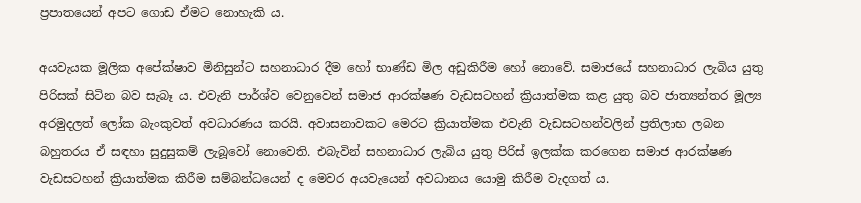ප්‍රපාතයෙන් අපට ගොඩ ඒමට නොහැකි ය.

අයවැයක මූලික අපේක්ෂාව මිනිසුන්ට සහනාධාර දීම හෝ භාණ්ඩ මිල අඩුකිරීම හෝ නොවේ. සමාජයේ සහනාධාර ලැබිය යුතු පිරිසක් සිටින බව සැබෑ ය. එවැනි පාර්ශ්ව වෙනුවෙන් සමාජ ආරක්ෂණ වැඩසටහන් ක්‍රියාත්මක කළ යුතු බව ජාත්‍යන්තර මූල්‍ය අරමුදලත් ලෝක බැංකුවත් අවධාරණය කරයි. අවාසනාවකට මෙරට ක්‍රියාත්මක එවැනි වැඩසටහන්වලින් ප්‍රතිලාභ ලබන බහුතරය ඒ සඳහා සුදුසුකම් ලැබූවෝ නොවෙති. එබැවින් සහනාධාර ලැබිය යුතු පිරිස් ඉලක්ක කරගෙන සමාජ ආරක්ෂණ වැඩසටහන් ක්‍රියාත්මක කිරීම සම්බන්ධයෙන් ද මෙවර අයවැයෙන් අවධානය යොමු කිරීම වැදගත් ය.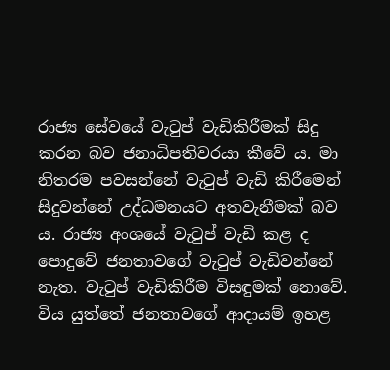රාජ්‍ය සේවයේ වැටුප් වැඩිකිරීමක් සිදු කරන බව ජනාධිපතිවරයා කීවේ ය. මා නිතරම පවසන්නේ වැටුප් වැඩි කිරීමෙන් සිදුවන්නේ උද්ධමනයට අතවැනීමක් බව ය. රාජ්‍ය අංශයේ වැටුප් වැඩි කළ ද පොදුවේ ජනතාවගේ වැටුප් වැඩිවන්නේ නැත. වැටුප් වැඩිකිරීම විසඳුමක් නොවේ. විය යුත්තේ ජනතාවගේ ආදායම් ඉහළ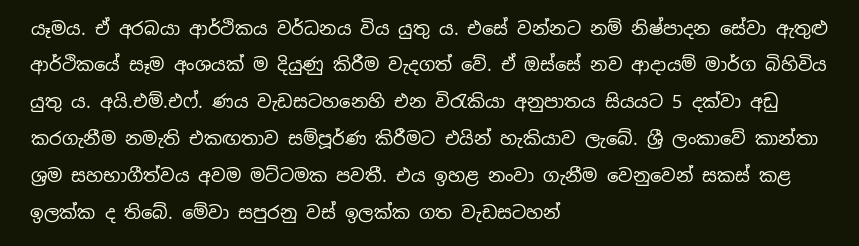යෑමය. ඒ අරබයා ආර්ථිකය වර්ධනය විය යුතු ය. එසේ වන්නට නම් නිෂ්පාදන සේවා ඇතුළු ආර්ථිකයේ සෑම අංශයක් ම දියුණු කිරීම වැදගත් වේ. ඒ ඔස්සේ නව ආදායම් මාර්ග බිහිවිය යුතු ය. අයි.එම්.එෆ්. ණය වැඩසටහනෙහි එන විරැකියා අනුපාතය සියයට 5 දක්වා අඩු කරගැනීම නමැති එකඟතාව සම්පූර්ණ කිරීමට එයින් හැකියාව ලැබේ. ශ්‍රී ලංකාවේ කාන්තා ශ්‍රම සහභාගීත්වය අවම මට්ටමක පවතී. එය ඉහළ නංවා ගැනීම වෙනුවෙන් සකස් කළ ඉලක්ක ද තිබේ. මේවා සපුරනු වස් ඉලක්ක ගත වැඩසටහන්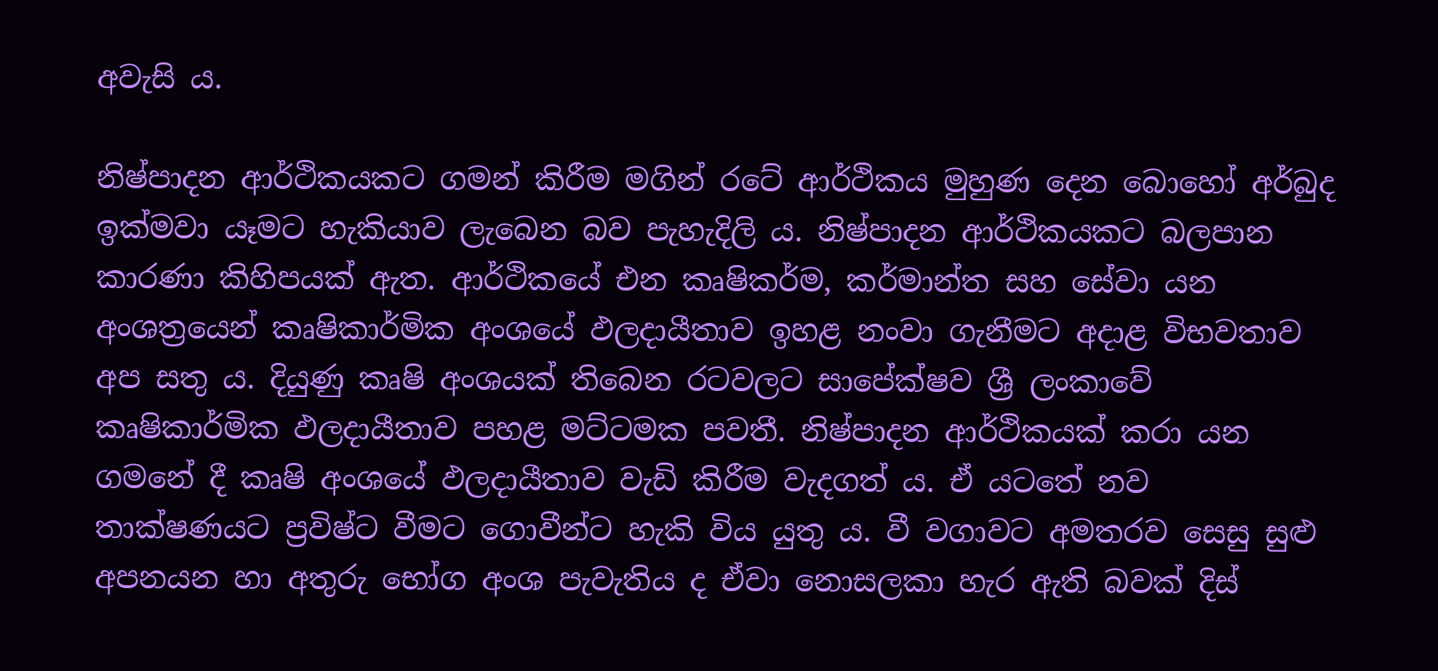අවැසි ය.

නිෂ්පාදන ආර්ථිකයකට ගමන් කිරීම මගින් රටේ ආර්ථිකය මුහුණ දෙන බොහෝ අර්බුද ඉක්මවා යෑමට හැකියාව ලැබෙන බව පැහැදිලි ය. නිෂ්පාදන ආර්ථිකයකට බලපාන කාරණා කිහිපයක් ඇත. ආර්ථිකයේ එන කෘෂිකර්ම, කර්මාන්ත සහ සේවා යන අංශත්‍රයෙන් කෘෂිකාර්මික අංශයේ ඵලදායීතාව ඉහළ නංවා ගැනීමට අදාළ විභවතාව අප සතු ය. දියුණු කෘෂි අංශයක් තිබෙන රටවලට සාපේක්ෂව ශ්‍රී ලංකාවේ කෘෂිකාර්මික ඵලදායීතාව පහළ මට්ටමක පවතී. නිෂ්පාදන ආර්ථිකයක් කරා යන ගමනේ දී කෘෂි අංශයේ ඵලදායීතාව වැඩි කිරීම වැදගත් ය. ඒ යටතේ නව තාක්ෂණයට ප්‍රවිෂ්ට වීමට ගොවීන්ට හැකි විය යුතු ය. වී වගාවට අමතරව සෙසු සුළු අපනයන හා අතුරු භෝග අංශ පැවැතිය ද ඒවා නොසලකා හැර ඇති බවක් දිස්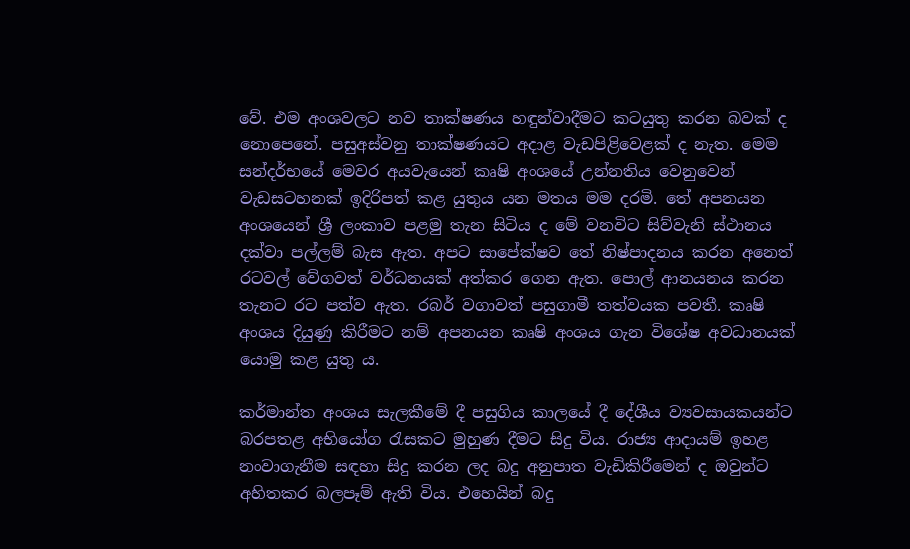වේ. එම අංශවලට නව තාක්ෂණය හඳුන්වාදීමට කටයුතු කරන බවක් ද නොපෙනේ. පසුඅස්වනු තාක්ෂණයට අදාළ වැඩපිළිවෙළක් ද නැත. මෙම සන්දර්භයේ මෙවර අයවැයෙන් කෘෂි අංශයේ උන්නතිය වෙනුවෙන් වැඩසටහනක් ඉදිරිපත් කළ යුතුය යන මතය මම දරමි. තේ අපනයන අංශයෙන් ශ්‍රී ලංකාව පළමු තැන සිටිය ද මේ වනවිට සිව්වැනි ස්ථානය දක්වා පල්ලම් බැස ඇත. අපට සාපේක්ෂව තේ නිෂ්පාදනය කරන අනෙත් රටවල් වේගවත් වර්ධනයක් අත්කර ගෙන ඇත. පොල් ආනයනය කරන තැනට රට පත්ව ඇත. රබර් වගාවත් පසුගාමී තත්වයක පවතී. කෘෂි අංශය දියුණු කිරීමට නම් අපනයන කෘෂි අංශය ගැන විශේෂ අවධානයක් යොමු කළ යුතු ය.

කර්මාන්ත අංශය සැලකීමේ දී පසුගිය කාලයේ දී දේශීය ව්‍යවසායකයන්ට බරපතළ අභියෝග රැසකට මුහුණ දීමට සිදු විය. රාජ්‍ය ආදායම් ඉහළ නංවාගැනීම සඳහා සිදු කරන ලද බදු අනුපාත වැඩිකිරීමෙන් ද ඔවුන්ට අහිතකර බලපෑම් ඇති විය. එහෙයින් බදු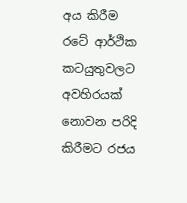අය කිරීම රටේ ආර්ථික කටයුතුවලට අවහිරයක් නොවන පරිදි කිරීමට රජය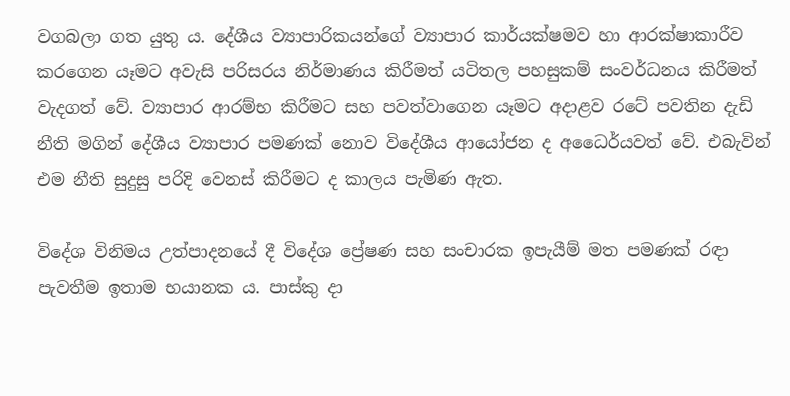වගබලා ගත යුතු ය. දේශීය ව්‍යාපාරිකයන්ගේ ව්‍යාපාර කාර්යක්ෂමව හා ආරක්ෂාකාරීව කරගෙන යෑමට අවැසි පරිසරය නිර්මාණය කිරීමත් යටිතල පහසුකම් සංවර්ධනය කිරීමත් වැදගත් වේ. ව්‍යාපාර ආරම්භ කිරීමට සහ පවත්වාගෙන යෑමට අදාළව රටේ පවතින දැඩි නීති මගින් දේශීය ව්‍යාපාර පමණක් නොව විදේශීය ආයෝජන ද අධෛර්යවත් වේ. එබැවින් එම නීති සුදුසු පරිදි වෙනස් කිරීමට ද කාලය පැමිණ ඇත.

විදේශ විනිමය උත්පාදනයේ දී විදේශ ප්‍රේෂණ සහ සංචාරක ඉපැයීම් මත පමණක් රඳා පැවතීම ඉතාම භයානක ය. පාස්කු දා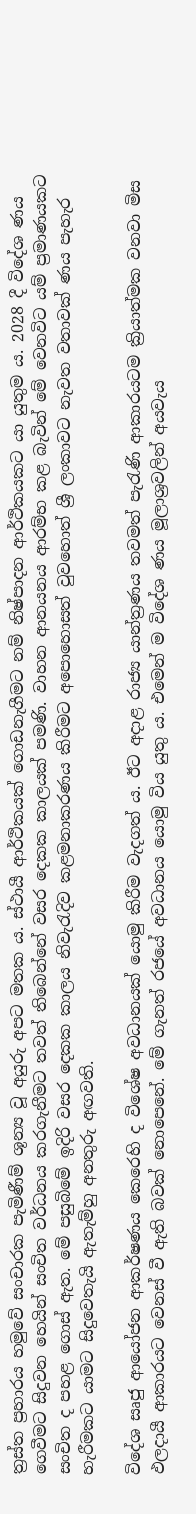ත්‍රස්ත ප්‍රහාරය හමුවේ සංචාරක පැමිණීම් ශූන්‍ය වූ අයුරු අපට මතක ය. ස්ථායී ආර්ථිකයක් ගොඩනැගීමට නම් නිෂ්පාදන ආර්ථිකයකට යා යුතුම ය. 2028 දී විදේශ ණය ගෙවීමට සිදුවන හෙයින් සංචිත වර්ධනය කරගැනීමට තවත් තිබෙන්නේ වසර දෙකක කාලයක් පමණි. වාහන ආනයනය ආරම්භ කළ බැවින් මේ වෙනවිට යම් ප්‍රමාණයකට සංචිත ද පහළ ගොස් ඇත. මේ පසුබිමේ ඉදිරි වසර දෙකක කාලය නිවැරැදිව කළමනාකරණය කිරීමට අපොහොසත් වුවහොත් ශ්‍රී ලංකාවට නැවත වතාවක් ණය පැහැර හැරීමකට යාමට සිදුවෙතැයි ඇතැම්හු අනතුරු අඟවති.

විදේශ සෘජු ආයෝජන ආකර්ෂණය කෙරෙහි ද විශේෂ අවධානයක් යොමු කිරීම වැදගත් ය. ඊට අදාළ රාජ්‍ය යාන්ත්‍රණය තවමත් පැරැණි ආකාරයටම ක්‍රියාත්මක වනවා මිස ඵලදායී ආකාරයට වෙනස් වී ඇති බවක් නොපෙනේ. මේ ගැනත් රජයේ අවධානය යොමු විය යුතු ය. එමෙන් ම විදේශ ණය මූලාශ්‍රවලින් අයවැය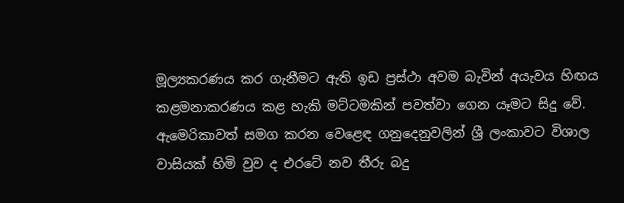මූල්‍යකරණය කර ගැනීමට ඇති ඉඩ ප්‍රස්ථා අවම බැවින් අයැවය හිඟය කළමනාකරණය කළ හැකි මට්ටමකින් පවත්වා ගෙන යෑමට සිදු වේ. ඇමෙරිකාවත් සමග කරන වෙළෙඳ ගනුදෙනුවලින් ශ්‍රී ලංකාවට විශාල වාසියක් හිමි වුව ද එරටේ නව තීරු බදු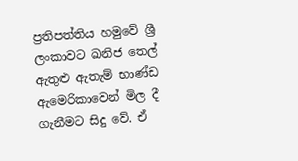ප්‍රතිපත්තිය හමුවේ ශ්‍රී ලංකාවට ඛනිජ තෙල් ඇතුළු ඇතැම් භාණ්ඩ ඇමෙරිකාවෙන් මිල දී ගැනීමට සිදු වේ. ඒ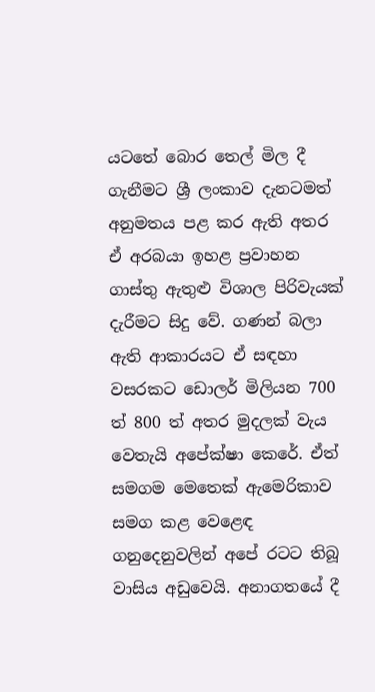යටතේ බොර තෙල් මිල දී ගැනීමට ශ්‍රී ලංකාව දැනටමත් අනුමතය පළ කර ඇති අතර ඒ අරබයා ඉහළ ප්‍රවාහන ගාස්තු ඇතුළු විශාල පිරිවැයක් දැරීමට සිදු වේ. ගණන් බලා ඇති ආකාරයට ඒ සඳහා වසරකට ඩොලර් මිලියන 700 ත් 800 ත් අතර මුදලක් වැය වෙතැයි අපේක්ෂා කෙරේ. ඒත් සමගම මෙතෙක් ඇමෙරිකාව සමග කළ වෙළෙඳ ගනුදෙනුවලින් අපේ රටට තිබූ වාසිය අඩුවෙයි. අනාගතයේ දී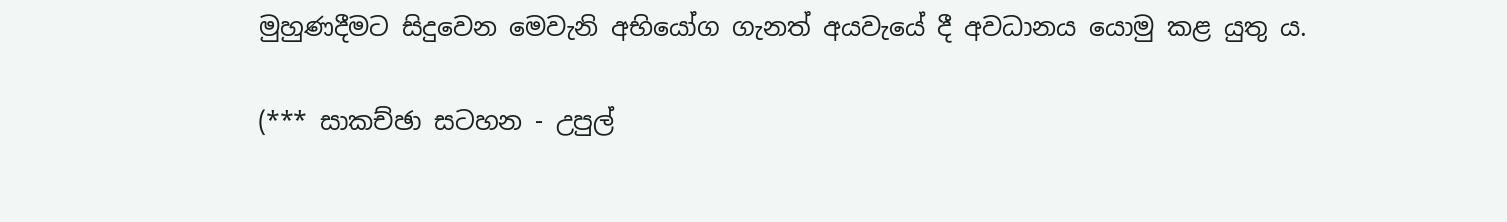මුහුණදීමට සිදුවෙන මෙවැනි අභියෝග ගැනත් අයවැයේ දී අවධානය යොමු කළ යුතු ය.

(*** සාකච්ඡා සටහන - උපුල්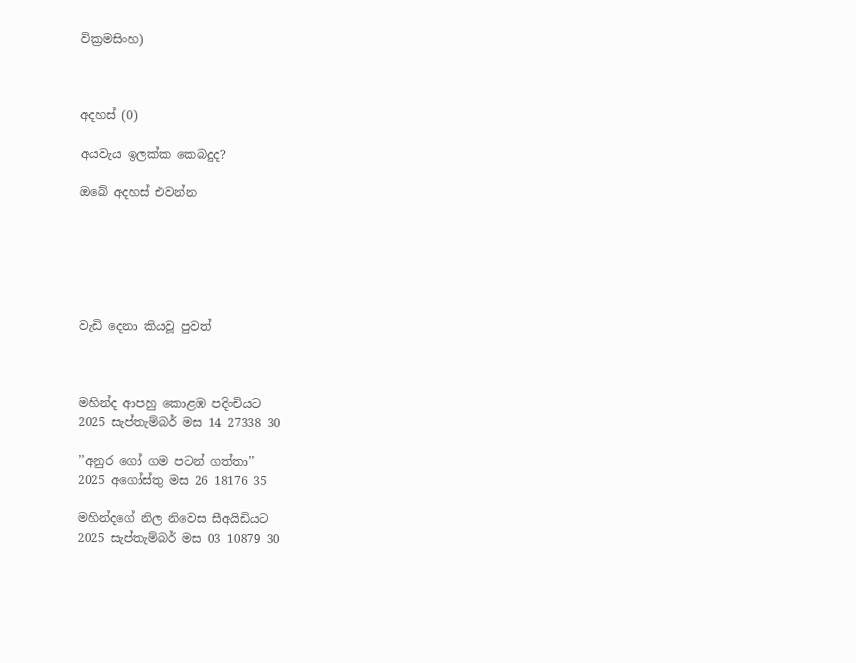වික්‍රමසිංහ)



අදහස් (0)

අයවැය ඉලක්ක කෙබදුද?

ඔබේ අදහස් එවන්න






වැඩි දෙනා කියවූ පුවත්



මහින්ද ආපහු කොළඹ පදිංචියට
2025 සැප්තැම්බර් මස 14 27338 30

’’අනුර ගෝ ගම පටන් ගත්තා’’
2025 අගෝස්තු මස 26 18176 35

මහින්දගේ නිල නිවෙස සීඅයිඩියට
2025 සැප්තැම්බර් මස 03 10879 30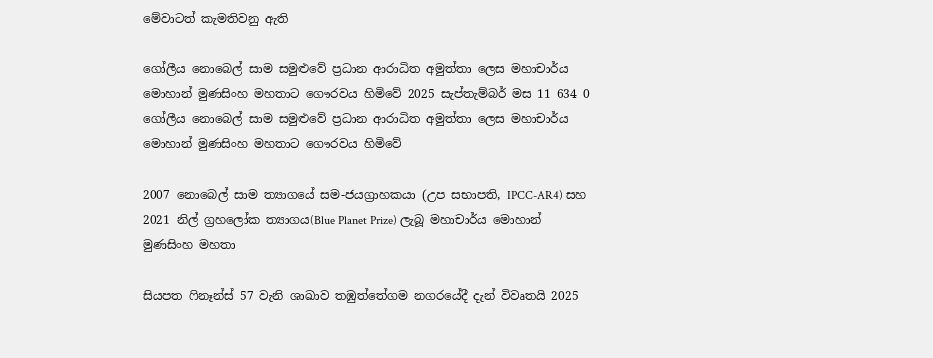මේවාටත් කැමතිවනු ඇති

ගෝලීය නොබෙල් සාම සමුළුවේ ප්‍රධාන ආරාධිත අමුත්තා ලෙස මහාචාර්ය මොහාන් මුණසිංහ මහතාට ගෞරවය හිමිවේ 2025 සැප්තැම්බර් මස 11 634 0
ගෝලීය නොබෙල් සාම සමුළුවේ ප්‍රධාන ආරාධිත අමුත්තා ලෙස මහාචාර්ය මොහාන් මුණසිංහ මහතාට ගෞරවය හිමිවේ

2007 නොබෙල් සාම ත්‍යාගයේ සම-ජයග්‍රාහකයා (උප සභාපති, IPCC-AR4) සහ 2021 නිල් ග්‍රහලෝක ත්‍යාගය(Blue Planet Prize) ලැබූ මහාචාර්ය මොහාන් මුණසිංහ මහතා

සියපත ෆිනෑන්ස් 57 වැනි ශාඛාව තඹුත්තේගම නගරයේදී දැන් විවෘතයි 2025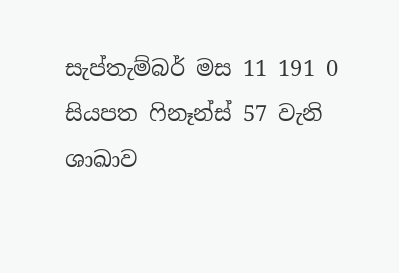සැප්තැම්බර් මස 11 191 0
සියපත ෆිනෑන්ස් 57 වැනි ශාඛාව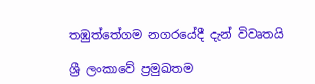තඹුත්තේගම නගරයේදී දැන් විවෘතයි

ශ්‍රී ලංකාවේ ප්‍රමුඛතම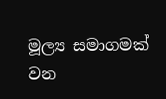මූල්‍ය සමාගමක් වන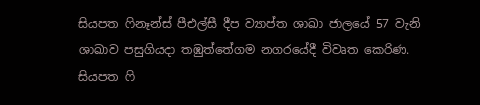සියපත ෆිනෑන්ස් පීඑල්සී දීප ව්‍යාප්ත ශාඛා ජාලයේ 57 වැනි ශාඛාව පසුගියදා තඹුත්තේගම නගරයේදී විවෘත කෙරිණ. සියපත ෆි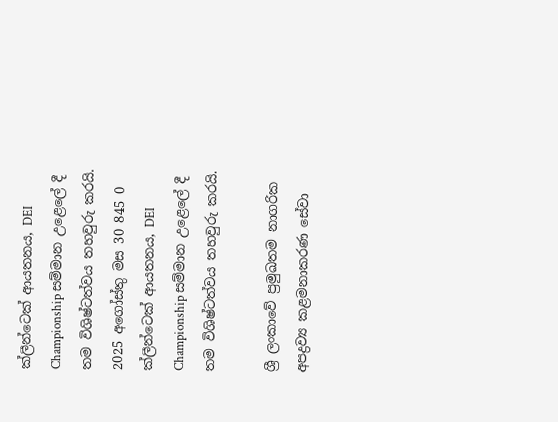ක්ලීන්ටෙක් ආයතනය, DEI Championship සම්මාන උළෙලේ දී තම විශිෂ්ටත්වය තහවුරු කරයි. 2025 අගෝස්තු මස 30 845 0
ක්ලීන්ටෙක් ආයතනය, DEI Championship සම්මාන උළෙලේ දී තම විශිෂ්ටත්වය තහවුරු කරයි.

ශ්‍රී ලංකාවේ ප්‍රමුඛතම නාගරික අපද්‍රව්‍ය කළමනාකරණ සේවා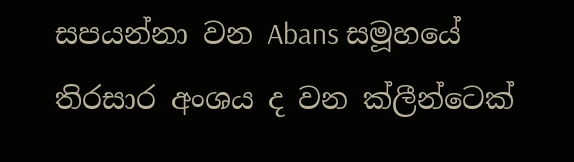සපයන්නා වන Abans සමූහයේ තිරසාර අංශය ද වන ක්ලීන්ටෙක්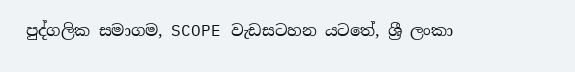පුද්ගලික සමාගම, SCOPE වැඩසටහන යටතේ, ශ්‍රී ලංකා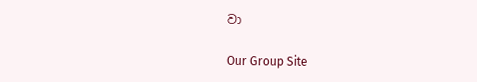වා

Our Group Site